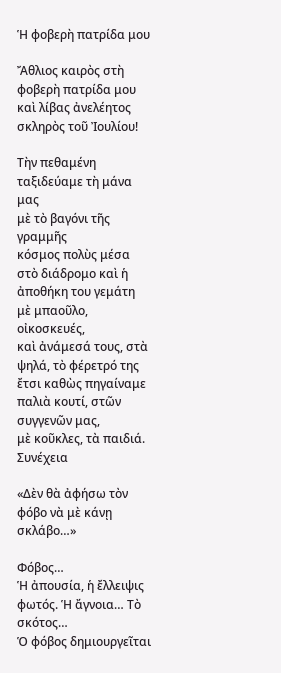Ἡ φοβερὴ πατρίδα μου

Ἄθλιος καιρὸς στὴ φοβερὴ πατρίδα μου
καὶ λίβας ἀνελέητος σκληρὸς τοῦ Ἰουλίου!

Τὴν πεθαμένη ταξιδεύαμε τὴ μάνα μας
μὲ τὸ βαγόνι τῆς γραμμῆς
κόσμος πολὺς μέσα στὸ διάδρομο καὶ ἡ ἀποθήκη του γεμάτη
μὲ μπαοῦλο, οἰκοσκευές,
καὶ ἀνάμεσά τους, στὰ ψηλά, τὸ φέρετρό της
ἔτσι καθὼς πηγαίναμε παλιὰ κουτί, στῶν συγγενῶν μας,
μὲ κοῦκλες, τὰ παιδιά. Συνέχεια

«Δὲν θὰ ἀφήσω τὸν φόβο νὰ μὲ κάνῃ σκλάβο…»

Φόβος…
Ἡ ἀπουσία, ἡ ἔλλειψις φωτός. Ἡ ἄγνοια… Τὸ σκότος…
Ὁ φόβος δημιουργεῖται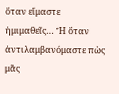ὅταν εἴμαστε ἡμιμαθεῖς… Ἤ ὅταν ἀντιλαμβανόμαστε πὼς μᾶς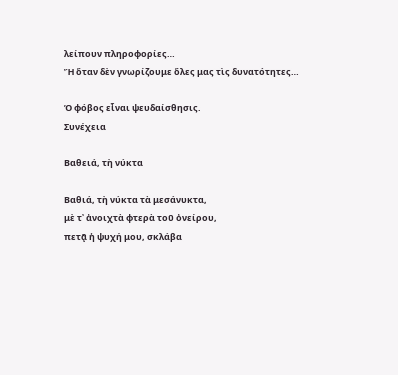λείπουν πληροφορίες…
Ἤ ὅταν δὲν γνωρίζουμε ὅλες μας τὶς δυνατότητες…

Ὁ φόβος εἶναι ψευδαίσθησις.
Συνέχεια

Βαθειά, τὴ νύκτα

Βαθιά, τὴ νύκτα τὰ μεσάνυκτα,
μὲ τ᾿ ἀνοιχτὰ φτερὰ τοῦ ὀνείρου,
πετᾷ ἡ ψυχή μου, σκλάβα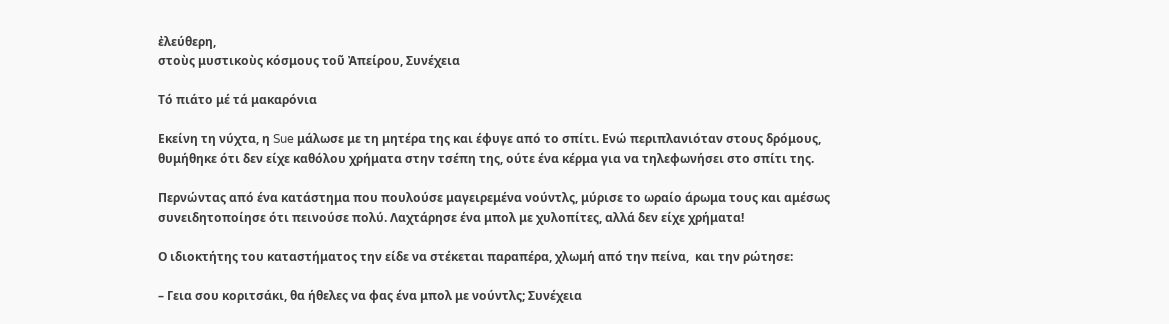ἐλεύθερη,
στοὺς μυστικοὺς κόσμους τοῦ Ἀπείρου, Συνέχεια

Τό πιάτο μέ τά μακαρόνια

Εκείνη τη νύχτα, η Sue μάλωσε με τη μητέρα της και έφυγε από το σπίτι. Ενώ περιπλανιόταν στους δρόμους, θυμήθηκε ότι δεν είχε καθόλου χρήματα στην τσέπη της, ούτε ένα κέρμα για να τηλεφωνήσει στο σπίτι της.

Περνώντας από ένα κατάστημα που πουλούσε μαγειρεμένα νούντλς, μύρισε το ωραίο άρωμα τους και αμέσως συνειδητοποίησε ότι πεινούσε πολύ. Λαχτάρησε ένα μπολ με χυλοπίτες, αλλά δεν είχε χρήματα!

Ο ιδιοκτήτης του καταστήματος την είδε να στέκεται παραπέρα, χλωμή από την πείνα,  και την ρώτησε:

– Γεια σου κοριτσάκι, θα ήθελες να φας ένα μπολ με νούντλς; Συνέχεια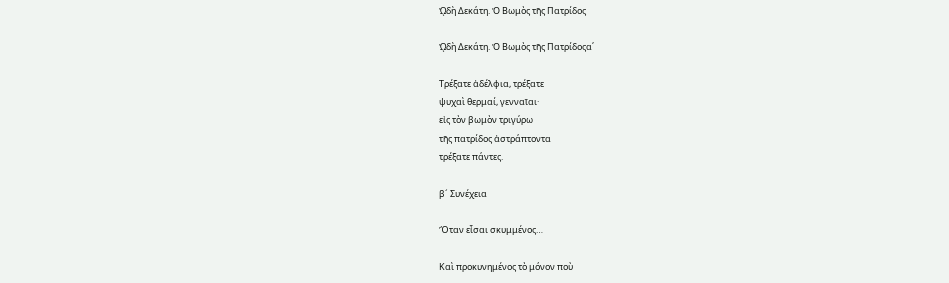ᾨδὴ Δεκάτη. Ὁ Βωμὸς τῆς Πατρίδος

ᾨδὴ Δεκάτη. Ὁ Βωμὸς τῆς Πατρίδοςα΄

Τρέξατε ἀδέλφια, τρέξατε
ψυχαὶ θερμαί, γενναῖαι·
εἰς τὸν βωμὸν τριγύρω
τῆς πατρίδος ἀστράπτοντα
τρέξατε πάντες.

β´ Συνέχεια

Ὅταν εἶσαι σκυμμένος…

Καὶ προκυνημένος τὸ μόνον ποὺ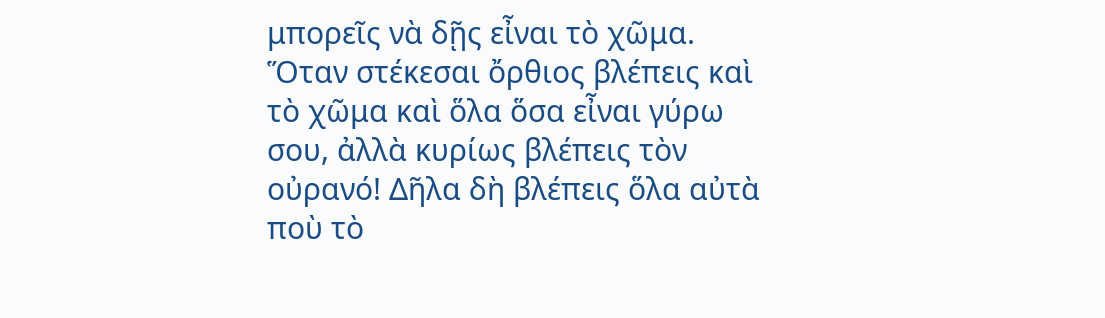μπορεῖς νὰ δῇς εἶναι τὸ χῶμα.
Ὅταν στέκεσαι ὄρθιος βλέπεις καὶ τὸ χῶμα καὶ ὅλα ὅσα εἶναι γύρω σου, ἀλλὰ κυρίως βλέπεις τὸν οὐρανό! Δῆλα δὴ βλέπεις ὅλα αὐτὰ ποὺ τὸ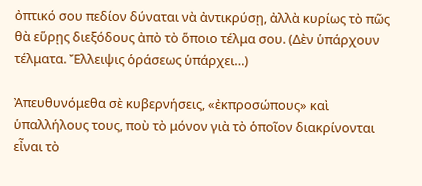ὀπτικό σου πεδίον δύναται νὰ ἀντικρύσῃ, ἀλλὰ κυρίως τὸ πῶς θὰ εὕρῃς διεξόδους ἀπὸ τὸ ὅποιο τέλμα σου. (Δὲν ὑπάρχουν τέλματα. Ἔλλειψις ὁράσεως ὑπάρχει…)

Ἀπευθυνόμεθα σὲ κυβερνήσεις, «ἐκπροσώπους» καὶ ὑπαλλήλους τους, ποὺ τὸ μόνον γιὰ τὸ ὁποῖον διακρίνονται εἶναι τὸ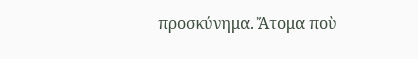προσκύνημα. Ἄτομα ποὺ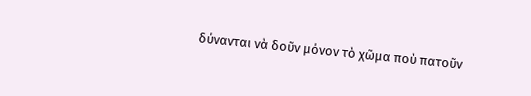δύνανται νὰ δοῦν μόνον τὸ χῶμα ποὺ πατοῦν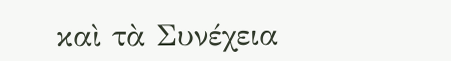καὶ τὰ Συνέχεια